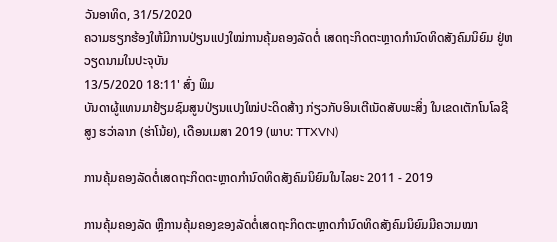ວັນອາທິດ, 31/5/2020
ຄວາມຮຽກຮ້ອງໃຫ້ມີການປ່ຽນແປງໃໝ່ການຄຸ້ມຄອງລັດຕໍ່ ເສດຖະກິດຕະຫຼາດກຳນົດທິດສັງຄົມນິຍົມ ຢູ່ຫວຽດນາມໃນປະຈຸບັນ
13/5/2020 18:11' ສົ່ງ ພິມ
ບັນດາຜູ້ແທນມາຢ້ຽມຊົມສູນປ່ຽນແປງໃໝ່ປະດິດສ້າງ ກ່ຽວກັບອິນເຕີເນັດສັບພະສິ່ງ ໃນເຂດເຕັກໂນໂລຊີສູງ ຮວ່າລາກ (ຮ່າໂນ້ຍ), ເດືອນເມສາ 2019 (ພາບ: TTXVN)

ການຄຸ້ມຄອງລັດຕໍ່ເສດຖະກິດຕະຫຼາດກຳນົດທິດສັງຄົມນິຍົມໃນໄລຍະ 2011 - 2019

ການຄຸ້ມຄອງລັດ ຫຼືການຄຸ້ມຄອງຂອງລັດຕໍ່ເສດຖະກິດຕະຫຼາດກຳນົດທິດສັງຄົມນິຍົມມີຄວາມໝາ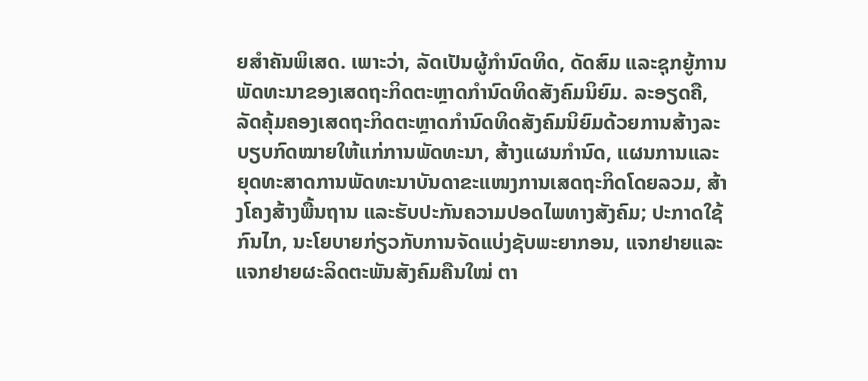ຍສຳຄັນພິເສດ. ເພາະວ່າ, ລັດເປັນຜູ້ກຳນົດທິດ, ດັດສົມ ແລະຊຸກຍູ້ການພັດທະນາຂອງເສດຖະກິດຕະຫຼາດກຳນົດທິດສັງຄົມນິຍົມ. ລະອຽດຄື, ລັດຄຸ້ມຄອງເສດຖະກິດຕະຫຼາດກຳນົດທິດສັງຄົມນິຍົມດ້ວຍການສ້າງລະບຽບກົດໝາຍໃຫ້ແກ່ການພັດທະນາ, ສ້າງແຜນກຳນົດ, ແຜນການແລະຍຸດທະສາດການພັດທະນາບັນດາຂະແໜງການເສດຖະກິດໂດຍລວມ, ສ້າງໂຄງສ້າງພື້ນຖານ ແລະຮັບປະກັນຄວາມປອດໄພທາງສັງຄົມ; ປະກາດໃຊ້ກົນໄກ, ນະໂຍບາຍກ່ຽວກັບການຈັດແບ່ງຊັບພະຍາກອນ, ແຈກຢາຍແລະແຈກຢາຍຜະລິດຕະພັນສັງຄົມຄືນໃໝ່ ຕາ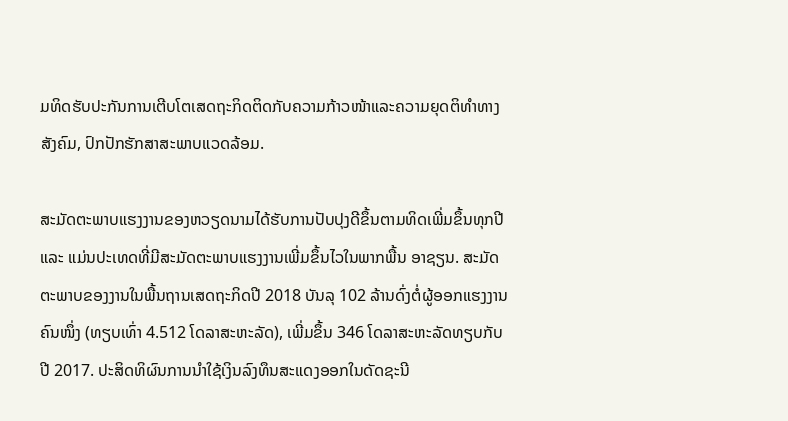ມທິດຮັບປະກັນການເຕີບໂຕເສດຖະກິດຕິດກັບຄວາມກ້າວໜ້າແລະຄວາມຍຸດຕິທຳທາງສັງຄົມ, ປົກປັກຮັກສາສະພາບແວດລ້ອມ.

ສະມັດຕະພາບແຮງງານຂອງຫວຽດນາມໄດ້ຮັບການປັບປຸງດີຂຶ້ນຕາມທິດເພີ່ມຂຶ້ນທຸກປີ ແລະ ແມ່ນປະເທດທີ່ມີສະມັດຕະພາບແຮງງານເພີ່ມຂຶ້ນໄວໃນພາກພື້ນ ອາຊຽນ. ສະມັດຕະພາບຂອງງານໃນພື້ນຖານເສດຖະກິດປີ 2018 ບັນລຸ 102 ລ້ານດົ່ງຕໍ່ຜູ້ອອກແຮງງານຄົນໜຶ່ງ (ທຽບເທົ່າ 4.512 ໂດລາສະຫະລັດ), ເພີ່ມຂຶ້ນ 346 ໂດລາສະຫະລັດທຽບກັບປີ 2017. ປະສິດທິຜົນການນຳໃຊ້ເງິນລົງທຶນສະແດງອອກໃນດັດຊະນີ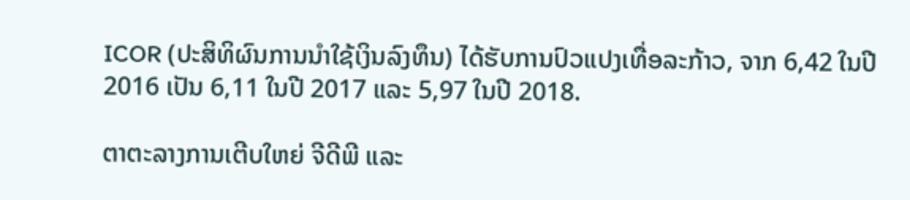ICOR (ປະສິທິຜົນການນຳໃຊ້ເງິນລົງທຶນ) ໄດ້ຮັບການປົວແປງເທື່ອລະກ້າວ, ຈາກ 6,42 ໃນປີ 2016 ເປັນ 6,11 ໃນປີ 2017 ແລະ 5,97 ໃນປີ 2018.

ຕາຕະລາງການເຕີບໃຫຍ່ ຈີດີພີ ແລະ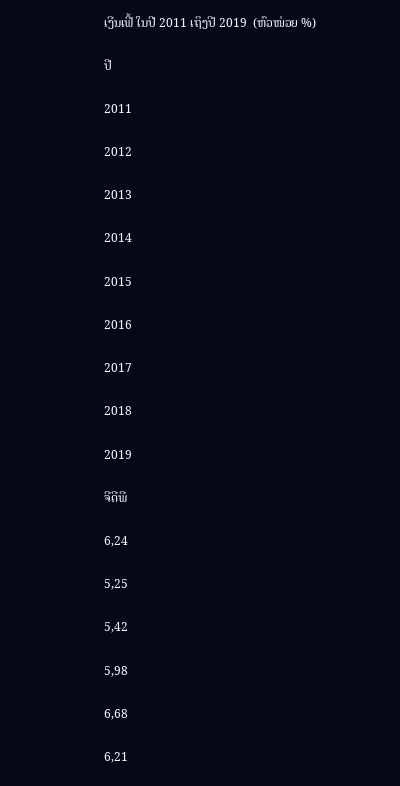ເງີນເຟີ້ ໃນປີ 2011 ເຖິງປີ 2019  (ຫົວໜ່ວຍ %)

ປີ

2011

2012

2013

2014

2015

2016

2017

2018

2019

ຈີດີພີ

6,24

5,25

5,42

5,98

6,68

6,21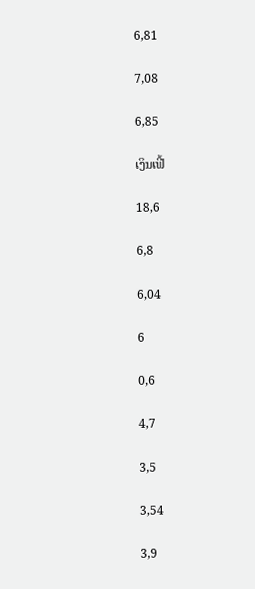6,81

7,08

6,85

ເງິນເຟີ້

18,6

6,8

6,04

6

0,6

4,7

3,5

3,54

3,9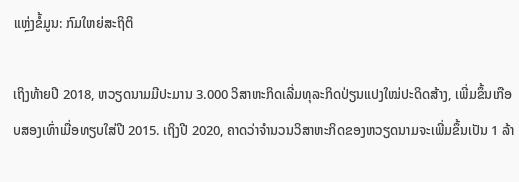ແຫຼ່ງຂໍ້ມູນ: ກົມໃຫຍ່ສະຖິຕິ

ເຖິງທ້າຍປີ 2018, ຫວຽດນາມມີປະມານ 3.000 ວິສາຫະກິດເລີ່ມທຸລະກິດປ່ຽນແປງໃໝ່ປະດິດສ້າງ, ເພີ່ມຂຶ້ນເກືອບສອງເທົ່າເມື່ອທຽບໃສ່ປີ 2015. ເຖິງປີ 2020, ຄາດວ່າຈຳນວນວິສາຫະກິດຂອງຫວຽດນາມຈະເພີ່ມຂຶ້ນເປັນ 1 ລ້າ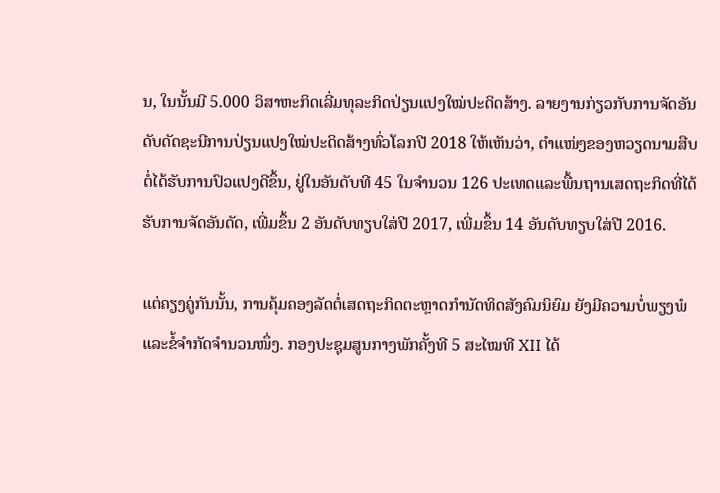ນ, ໃນນັ້ນມີ 5.000 ວິສາຫະກິດເລີ່ມທຸລະກິດປ່ຽນແປງໃໝ່ປະດິດສ້າງ. ລາຍງານກ່ຽວກັບການຈັດອັນດັບດັດຊະນີການປ່ຽນແປງໃໝ່ປະດິດສ້າງທົ່ວໂລກປີ 2018 ໃຫ້ເຫັນວ່າ, ຕຳແໜ່ງຂອງຫວຽດນາມສືບຕໍ່ໄດ້ຮັບການປົວແປງດີຂຶ້ນ, ຢູ່ໃນອັນດັບທີ 45 ໃນຈຳນວນ 126 ປະເທດແລະພື້ນຖານເສດຖະກິດທີ່ໄດ້ຮັບການຈັດອັນດັດ, ເພີ່ມຂຶ້ນ 2 ອັນດັບທຽບໃສ່ປີ 2017, ເພີ່ມຂຶ້ນ 14 ອັນດັບທຽບໃສ່ປີ 2016.

ແຕ່ຄຽງຄູ່ກັນນັ້ນ, ການຄຸ້ມຄອງລັດຕໍ່ເສດຖະກິດຕະຫຼາດກຳນັດທິດສັງຄົມນິຍົມ ຍັງມີຄວາມບໍ່ພຽງພໍແລະຂໍ້ຈຳກັດຈຳນວນໜຶ່ງ. ກອງປະຊຸມສູນກາງພັກຄັ້ງທີ 5 ສະໄໝທີ XII ໄດ້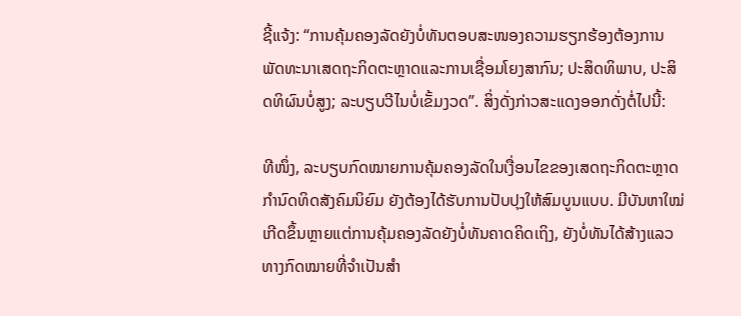ຊີ້ແຈ້ງ: “ການຄຸ້ມຄອງລັດຍັງບໍ່ທັນຕອບສະໜອງຄວາມຮຽກຮ້ອງຕ້ອງການພັດທະນາເສດຖະກິດຕະຫຼາດແລະການເຊື່ອມໂຍງສາກົນ; ປະສິດທິພາບ, ປະສິດທິຜົນບໍ່ສູງ; ລະບຽບວີໄນບໍ່ເຂັ້ມງວດ”. ສິ່ງດັ່ງກ່າວສະແດງອອກດັ່ງຕໍ່ໄປນີ້:

ທີໜຶ່ງ, ລະບຽບກົດໝາຍການຄຸ້ມຄອງລັດໃນເງື່ອນໄຂຂອງເສດຖະກິດຕະຫຼາດກຳນົດທິດສັງຄົມນິຍົມ ຍັງຕ້ອງໄດ້ຮັບການປັບປຸງໃຫ້ສົມບູນແບບ. ມີບັນຫາໃໝ່ເກີດຂຶ້ນຫຼາຍແຕ່ການຄຸ້ມຄອງລັດຍັງບໍ່ທັນຄາດຄິດເຖິງ, ຍັງບໍ່ທັນໄດ້ສ້າງແລວທາງກົດໝາຍທີ່ຈຳເປັນສຳ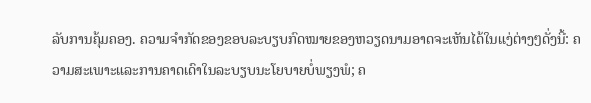ລັບການຄຸ້ມຄອງ. ຄວາມຈຳກັດຂອງຂອບລະບຽບກົດໝາຍຂອງຫວຽດນາມອາດຈະເຫັນໄດ້ໃນແງ່ຕ່າງໆດັ່ງນີ້: ຄວາມສະເພາະແລະການຄາດເດົາໃນລະບຽບນະໂຍບາຍບໍ່ພຽງພໍ; ຄ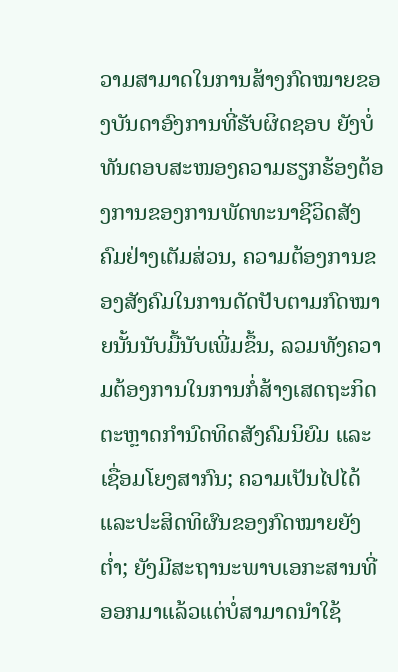ວາມສາມາດໃນການສ້າງກົດໝາຍຂອງບັນດາອົງການທີ່ຮັບຜິດຊອບ ຍັງບໍ່ທັນຕອບສະໜອງຄວາມຮຽກຮ້ອງຕ້ອງການຂອງການພັດທະນາຊີວິດສັງຄົມຢ່າງເຕັມສ່ວນ, ຄວາມຕ້ອງການຂອງສັງຄົມໃນການດັດປັບຕາມກົດໝາຍນັ້ນນັບມື້ນັບເພີ່ມຂຶ້ນ, ລວມທັງຄວາມຕ້ອງການໃນການກໍ່ສ້າງເສດຖະກິດຕະຫຼາດກຳນົດທິດສັງຄົມນິຍົມ ແລະເຊື່ອມໂຍງສາກົນ; ຄວາມເປັນໄປໄດ້ແລະປະສິດທິຜົນຂອງກົດໝາຍຍັງຕ່ຳ; ຍັງມີສະຖານະພາບເອກະສານທີ່ອອກມາແລ້ວແຕ່ບໍ່ສາມາດນຳໃຊ້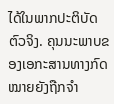ໄດ້ໃນພາກປະຕິບັດຕົວຈິງ. ຄຸນນະພາບຂອງເອກະສານທາງກົດໝາຍຍັງຖືກຈຳ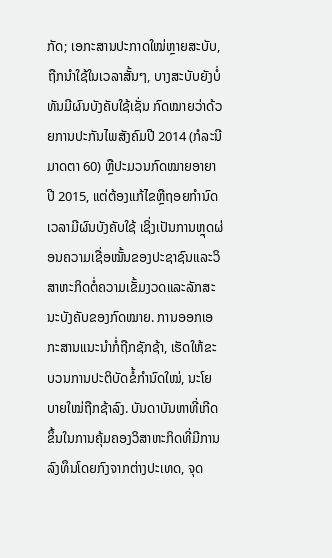ກັດ; ເອກະສານປະກາດໃໝ່ຫຼາຍສະບັບ, ຖືກນຳໃຊ້ໃນເວລາສັ້ນໆ, ບາງສະບັບຍັງບໍ່ທັນມີຜົນບັງຄັບໃຊ້ເຊັ່ນ ກົດໝາຍວ່າດ້ວຍການປະກັນໄພສັງຄົມປີ 2014 (ກໍລະນີມາດຕາ 60) ຫຼືປະມວນກົດໝາຍອາຍາປີ 2015, ແຕ່ຕ້ອງແກ້ໄຂຫຼືຖອຍກຳນົດເວລາມີຜົນບັງຄັບໃຊ້ ເຊິ່ງເປັນການຫຼຸດຜ່ອນຄວາມເຊື່ອໝັ້ນຂອງປະຊາຊົນແລະວິສາຫະກິດຕໍ່ຄວາມເຂັ້ມງວດແລະລັກສະນະບັງຄັບຂອງກົດໝາຍ. ການອອກເອກະສານແນະນຳກໍ່ຖືກຊັກຊ້າ, ເຮັດໃຫ້ຂະບວນການປະຕິບັດຂໍ້ກຳນົດໃໝ່, ນະໂຍບາຍໃໝ່ຖືກຊ້າລົງ. ບັນດາບັນຫາທີ່ເກີດຂຶ້ນໃນການຄຸ້ມຄອງວິສາຫະກິດທີ່ມີການລົງທຶນໂດຍກົງຈາກຕ່າງປະເທດ, ຈຸດ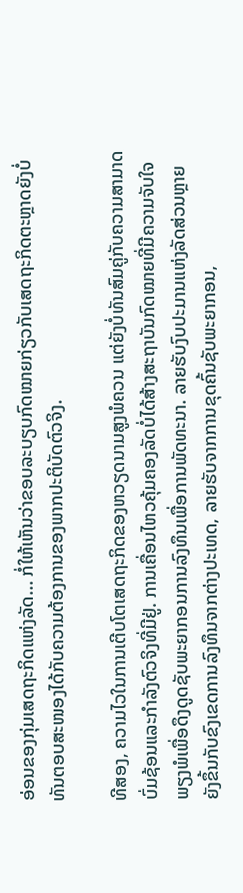ອ່ອນຂອງກຸ່ມເສດຖະກິດແຫ່ງລັດ... ກໍ່ໃຫ້ເຫັນວ່າຂອບລະບຽບກົດໝາຍກ່ຽວກັບເສດຖະກິດຕະຫຼາດຍັງບໍ່ທັນຕອບສະໜອງໄດ້ກັບຄວາມຕ້ອງການຂອງພາກປະຕິບັດຕົວຈິງ.

ທີສອງ, ຄວາມໄວໃນການເຕີບໂຕເສດຖະກິດຂອງຫວຽດນາມສູງພໍຄວນ ແຕ່ຍັງບໍ່ທັນສົມຄູ່ກັບຄວາມສາມາດບົ່ມຊ້ອນແລະກຳລັງຕົວຈິງທີ່ມີຢູ່. ການເຄື່ອນໄຫວຄຸ້ມຄອງລັດບໍ່ໄດ້ສ້າງສະຖາບັນກົດໝາຍທີ່ມີຄວາມຈັບໃຈພຽງພໍເພື່ອດຶງດູດຊັບພະຍາກອນການລົງທຶນເພື່ອການພັດທະນາ. ລາຍຮັບງົບປະມານແຫ່ງລັດສ່ວນຫຼາຍຍັງຂຶ້ນກັບຂົງເຂດການລົງທຶນຈາກຕ່າງປະເທດ, ລາຍຮັບຈາກການຂຸດຄົ້ນຊັບພະຍາກອນ,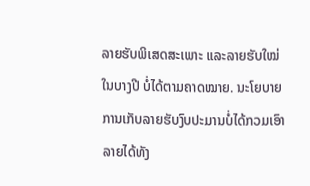ລາຍຮັບພິເສດສະເພາະ ແລະລາຍຮັບໃໝ່ໃນບາງປີ ບໍ່ໄດ້ຕາມຄາດໝາຍ. ນະໂຍບາຍການເກັບລາຍຮັບງົບປະມານບໍ່ໄດ້ກວມເອົາລາຍໄດ້ທັງ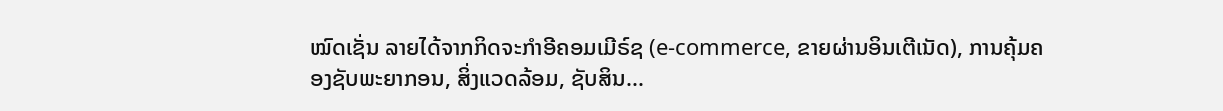ໝົດເຊັ່ນ ລາຍໄດ້ຈາກກິດຈະກຳອີຄອມເມີຣ໌ຊ (e-commerce, ຂາຍຜ່ານອິນເຕີເນັດ), ການຄຸ້ມຄອງຊັບພະຍາກອນ, ສິ່ງແວດລ້ອມ, ຊັບສິນ...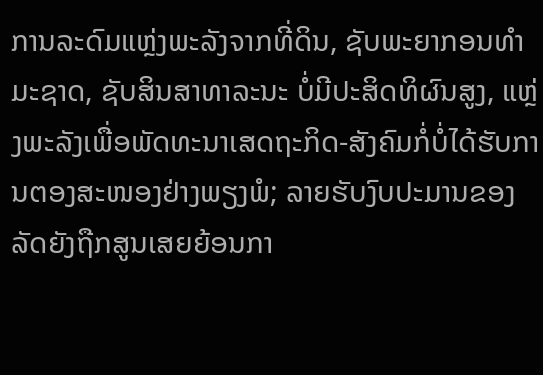ການລະດົມແຫຼ່ງພະລັງຈາກທີ່ດິນ, ຊັບພະຍາກອນທຳມະຊາດ, ຊັບສິນສາທາລະນະ ບໍ່ມີປະສິດທິຜົນສູງ, ແຫຼ່ງພະລັງເພື່ອພັດທະນາເສດຖະກິດ-ສັງຄົມກໍ່ບໍ່ໄດ້ຮັບການຕອງສະໜອງຢ່າງພຽງພໍ; ລາຍຮັບງົບປະມານຂອງລັດຍັງຖືກສູນເສຍຍ້ອນກາ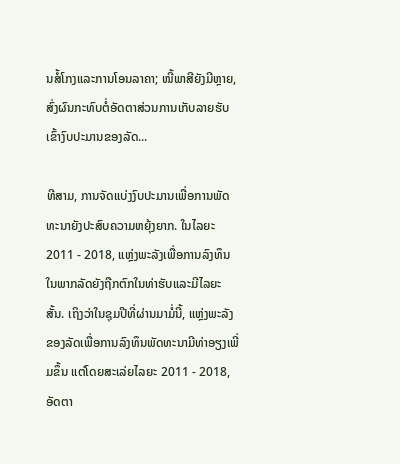ນສໍ້ໂກງແລະການໂອນລາຄາ; ໜີ້ພາສີຍັງມີຫຼາຍ, ສົ່ງຜົນກະທົບຕໍ່ອັດຕາສ່ວນການເກັບລາຍຮັບເຂົ້າງົບປະມານຂອງລັດ...

ທີສາມ, ການຈັດແບ່ງງົບປະມານເພື່ອການພັດທະນາຍັງປະສົບຄວາມຫຍຸ້ງຍາກ. ໃນໄລຍະ 2011 - 2018, ແຫຼ່ງພະລັງເພື່ອການລົງທຶນໃນພາກລັດຍັງຖືກຕົກໃນທ່າຮັບແລະມີໄລຍະສັ້ນ. ເຖິງວ່າໃນຊຸມປີທີ່ຜ່ານມາມໍ່ນີ້, ແຫຼ່ງພະລັງຂອງລັດເພື່ອການລົງທຶນພັດທະນາມີທ່າອຽງເພີ່ມຂຶ້ນ ແຕ່ໂດຍສະເລ່ຍໄລຍະ 2011 - 2018, ອັດຕາ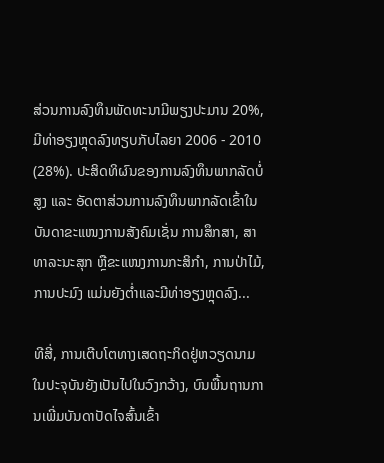ສ່ວນການລົງທຶນພັດທະນາມີພຽງປະມານ 20%, ມີທ່າອຽງຫຼຸດລົງທຽບກັບໄລຍາ 2006 - 2010 (28%). ປະສິດທິຜົນຂອງການລົງທຶນພາກລັດບໍ່ສູງ ແລະ ອັດຕາສ່ວນການລົງທຶນພາກລັດເຂົ້າໃນບັນດາຂະແໜງການສັງຄົມເຊັ່ນ ການສຶກສາ, ສາທາລະນະສຸກ ຫຼືຂະແໜງການກະສິກຳ, ການປ່າໄມ້, ການປະມົງ ແມ່ນຍັງຕ່ຳແລະມີທ່າອຽງຫຼຸດລົງ...

ທີສີ່, ການເຕີບໂຕທາງເສດຖະກິດຢູ່ຫວຽດນາມໃນປະຈຸບັນຍັງເປັນໄປໃນວົງກວ້າງ, ບົນພື້ນຖານການເພີ່ມບັນດາປັດໄຈສົ້ນເຂົ້າ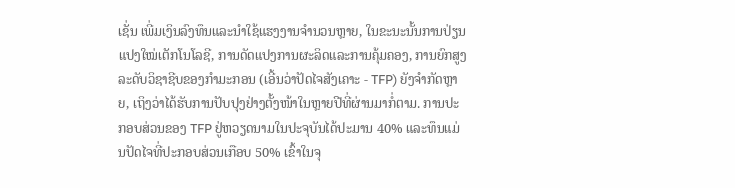ເຊັ່ນ ເພີ່ມເງິນລົງທຶນແລະນຳໃຊ້ແຮງງານຈຳນວນຫຼາຍ, ໃນຂະນະນັ້ນການປ່ຽນແປງໃໝ່ເຕັກໂນໂລຊີ, ການດັດແປງການຜະລິດແລະການຄຸ້ມຄອງ, ການຍົກສູງລະດັບວິຊາຊີບຂອງກຳມະກອນ (ເອີ້ນວ່າປັດໄຈສັງເຄາະ - TFP) ຍັງຈຳກັດຫຼາຍ, ເຖິງວ່າໄດ້ຮັບການປັບປຸງຢ່າງຕັ້ງໜ້າໃນຫຼາຍປີທີ່ຜ່ານມາກໍ່ຕາມ. ການປະກອບສ່ວນຂອງ TFP ຢູ່ຫວຽດນາມໃນປະຈຸບັນໄດ້ປະມານ 40% ແລະທຶນແມ່ນປັດໄຈທີ່ປະກອບສ່ວນເກືອບ 50% ເຂົ້າໃນຈຸ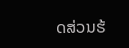ດສ່ວນຮ້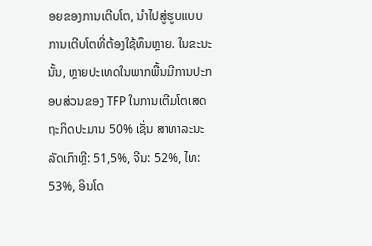ອຍຂອງການເຕີບໂຕ, ນຳໄປສູ່ຮູບແບບການເຕີບໂຕທີ່ຕ້ອງໃຊ້ທຶນຫຼາຍ. ໃນຂະນະນັ້ນ, ຫຼາຍປະເທດໃນພາກພື້ນມີການປະກອບສ່ວນຂອງ TFP ໃນການເຕີມໂຕເສດຖະກິດປະມານ 50% ເຊັ່ນ ສາທາລະນະລັດເກົາຫຼີ: 51,5%, ຈີນ: 52%, ໄທ: 53%, ອິນໂດ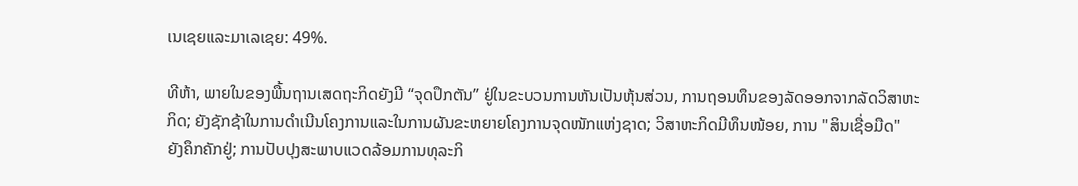ເນເຊຍແລະມາເລເຊຍ: 49%.

ທີຫ້າ, ພາຍໃນຂອງພື້ນຖານເສດຖະກິດຍັງມີ “ຈຸດປຶກຕັນ” ຢູ່ໃນຂະບວນການຫັນເປັນຫຸ້ນສ່ວນ, ການຖອນທຶນຂອງລັດອອກຈາກລັດວິສາຫະກິດ; ຍັງຊັກຊ້າໃນການດຳເນີນໂຄງການແລະໃນການຜັນຂະຫຍາຍໂຄງການຈຸດໜັກແຫ່ງຊາດ; ວິສາຫະກິດມີທຶນໜ້ອຍ, ການ "ສິນເຊື່ອມືດ" ຍັງຄຶກຄັກຢູ່; ການປັບປຸງສະພາບແວດລ້ອມການທຸລະກິ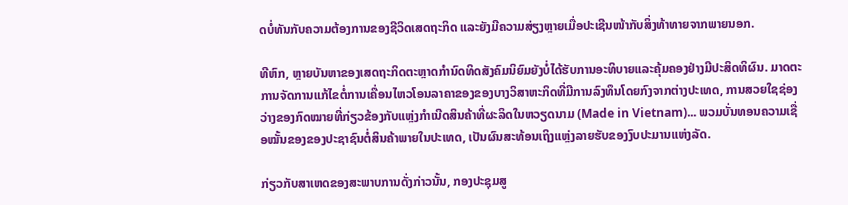ດບໍ່ທັນກັບຄວາມຕ້ອງການຂອງຊີວິດເສດຖະກິດ ແລະຍັງມີຄວາມສ່ຽງຫຼາຍເມື່ອປະເຊີນໜ້າກັບສິ່ງທ້າທາຍຈາກພາຍນອກ.

ທີຫົກ, ຫຼາຍບັນຫາຂອງເສດຖະກິດຕະຫຼາດກຳນົດທິດສັງຄົມນິຍົມຍັງບໍ່ໄດ້ຮັບການອະທິບາຍແລະຄຸ້ມຄອງຢ່າງມີປະສິດທິຜົນ. ມາດຕະການຈັດການແກ້ໄຂຕໍ່ການເຄື່ອນໄຫວໂອນລາຄາຂອງຂອງບາງວິສາຫະກິດທີ່ມີການລົງທຶນໂດຍກົງຈາກຕ່າງປະເທດ, ການສວຍໃຊຊ່ອງວ່າງຂອງກົດໝາຍທີ່ກ່ຽວຂ້ອງກັບແຫຼ່ງກຳເນີດສິນຄ້າທີ່ຜະລິດໃນຫວຽດນາມ (Made in Vietnam)... ພວມບັ່ນທອນຄວາມເຊື່ອໝັ້ນຂອງຂອງປະຊາຊົນຕໍ່ສິນຄ້າພາຍໃນປະເທດ, ເປັນຜົນສະທ້ອນເຖິງແຫຼ່ງລາຍຮັບຂອງງົບປະມານແຫ່ງລັດ.

ກ່ຽວກັບສາເຫດຂອງສະພາບການດັ່ງກ່າວນັ້ນ, ກອງປະຊຸມສູ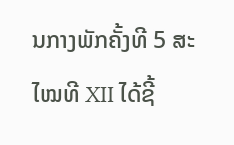ນກາງພັກຄັ້ງທີ 5 ສະໄໝທີ XII ໄດ້ຊີ້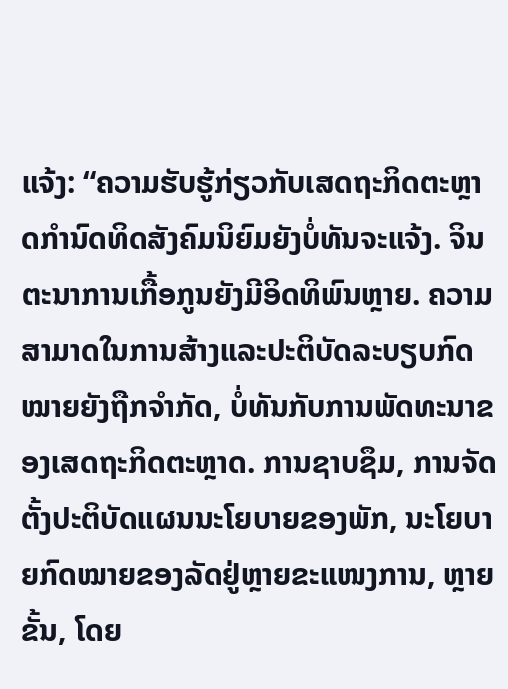ແຈ້ງ: “ຄວາມຮັບຮູ້ກ່ຽວກັບເສດຖະກິດຕະຫຼາດກຳນົດທິດສັງຄົມນິຍົມຍັງບໍ່ທັນຈະແຈ້ງ. ຈິນຕະນາການເກື້ອກູນຍັງມີອິດທິພົນຫຼາຍ. ຄວາມສາມາດໃນການສ້າງແລະປະຕິບັດລະບຽບກົດໝາຍຍັງຖືກຈຳກັດ, ບໍ່ທັນກັບການພັດທະນາຂອງເສດຖະກິດຕະຫຼາດ. ການຊາບຊຶມ, ການຈັດຕັ້ງປະຕິບັດແຜນນະໂຍບາຍຂອງພັກ, ນະໂຍບາຍກົດໝາຍຂອງລັດຢູ່ຫຼາຍຂະແໜງການ, ຫຼາຍຂັ້ນ, ໂດຍ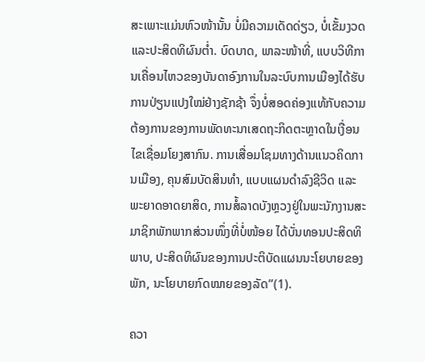ສະເພາະແມ່ນຫົວໜ້ານັ້ນ ບໍ່ມີຄວາມເດັດດ່ຽວ, ບໍ່ເຂັ້ມງວດ ແລະປະສິດທິຜົນຕ່ຳ. ບົດບາດ, ພາລະໜ້າທີ່, ແບບວິທີການເຄື່ອນໄຫວຂອງບັນດາອົງການໃນລະບົບການເມືອງໄດ້ຮັບການປ່ຽນແປງໃໝ່ຢ່າງຊັກຊ້າ ຈຶ່ງບໍ່ສອດຄ່ອງແທ້ກັບຄວາມຕ້ອງການຂອງການພັດທະນາເສດຖະກິດຕະຫຼາດໃນເງື່ອນໄຂເຊື່ອມໂຍງສາກົນ. ການເສື່ອມໂຊມທາງດ້ານແນວຄິດການເມືອງ, ຄຸນສົມບັດສິນທຳ, ແບບແຜນດຳລົງຊີວິດ ແລະພະຍາດອາດຍາສິດ, ການສໍ້ລາດບັງຫຼວງຢູ່ໃນພະນັກງານສະມາຊິກພັກພາກສ່ວນໜຶ່ງທີ່ບໍ່ໜ້ອຍ ໄດ້ບັ່ນທອນປະສິດທິພາບ, ປະສິດທິຜົນຂອງການປະຕິບັດແຜນນະໂຍບາຍຂອງພັກ, ນະໂຍບາຍກົດໝາຍຂອງລັດ”(1).

ຄວາ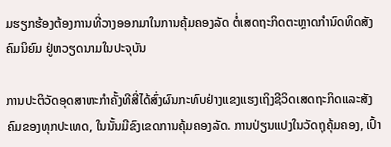ມຮຽກຮ້ອງຕ້ອງການທີ່ວາງອອກມາໃນການຄຸ້ມຄອງລັດ ຕໍ່ເສດຖະກິດຕະຫຼາດກຳນົດທິດສັງຄົມນິຍົມ ຢູ່ຫວຽດນາມໃນປະຈຸບັນ

ການປະຕິວັດອຸດສາຫະກຳຄັ້ງທີສີ່ໄດ້ສົ່ງຜົນກະທົບຢ່າງແຂງແຮງເຖິງຊີວິດເສດຖະກິດແລະສັງຄົມຂອງທຸກປະເທດ, ໃນນັ້ນມີຂົງເຂດການຄຸ້ມຄອງລັດ. ການປ່ຽນແປງໃນວັດຖຸຄຸ້ມຄອງ, ເປົ້າ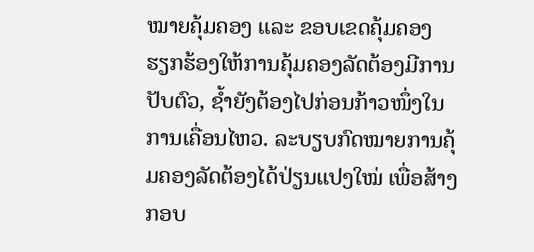ໝາຍຄຸ້ມຄອງ ແລະ ຂອບເຂດຄຸ້ມຄອງ ຮຽກຮ້ອງໃຫ້ການຄຸ້ມຄອງລັດຕ້ອງມີການປັບຕົວ, ຊ້ຳຍັງຕ້ອງໄປກ່ອນກ້າວໜຶ່ງໃນການເຄື່ອນໄຫວ. ລະບຽບກົດໝາຍການຄຸ້ມຄອງລັດຕ້ອງໄດ້ປ່ຽນແປງໃໝ່ ເພື່ອສ້າງກອບ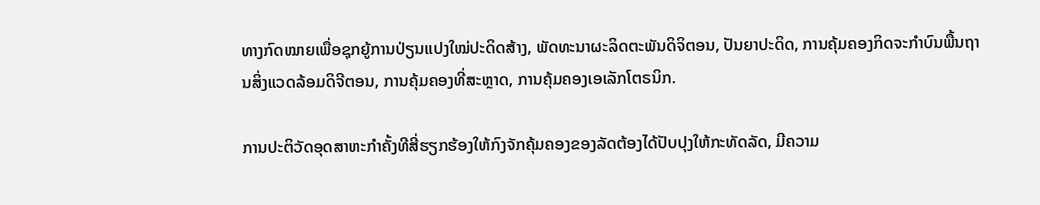ທາງກົດໝາຍເພື່ອຊຸກຍູ້ການປ່ຽນແປງໃໝ່ປະດິດສ້າງ, ພັດທະນາຜະລິດຕະພັນດິຈິຕອນ, ປັນຍາປະດິດ, ການຄຸ້ມຄອງກິດຈະກຳບົນພື້ນຖານສິ່ງແວດລ້ອມດິຈີຕອນ, ການຄຸ້ມຄອງທີ່ສະຫຼາດ, ການຄຸ້ມຄອງເອເລັກໂຕຣນິກ.

ການປະຕິວັດອຸດສາຫະກຳຄັ້ງທີສີ່ຮຽກຮ້ອງໃຫ້ກົງຈັກຄຸ້ມຄອງຂອງລັດຕ້ອງໄດ້ປັບປຸງໃຫ້ກະທັດລັດ, ມີຄວາມ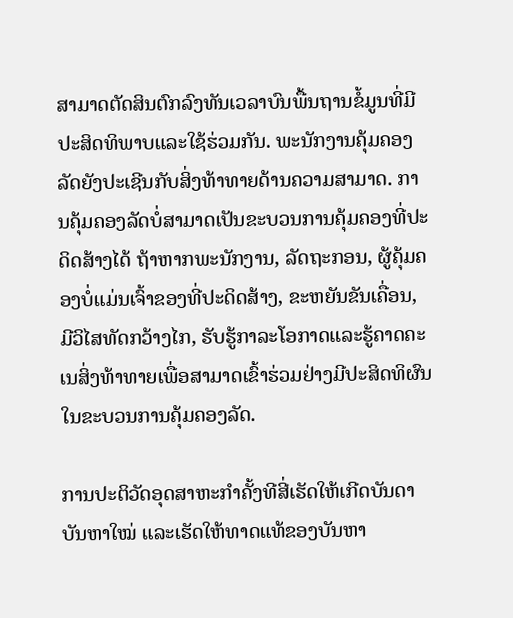ສາມາດຕັດສິນຕົກລົງທັນເວລາບົນພື້ນຖານຂໍ້ມູນທີ່ມີປະສິດທິພາບແລະໃຊ້ຮ່ວມກັນ. ພະນັກງານຄຸ້ມຄອງລັດຍັງປະເຊີນກັບສິ່ງທ້າທາຍດ້ານຄວາມສາມາດ. ການຄຸ້ມຄອງລັດບໍ່ສາມາດເປັນຂະບວນການຄຸ້ມຄອງທີ່ປະດິດສ້າງໄດ້ ຖ້າຫາກພະນັກງານ, ລັດຖະກອນ, ຜູ້ຄຸ້ມຄອງບໍ່ແມ່ນເຈົ້າຂອງທີ່ປະດິດສ້າງ, ຂະຫຍັນຂັນເຄື່ອນ, ມີວິໄສທັດກວ້າງໄກ, ຮັບຮູ້ກາລະໂອກາດແລະຮູ້ຄາດຄະເນສິ່ງທ້າທາຍເພື່ອສາມາດເຂົ້າຮ່ວມຢ່າງມີປະສິດທິຜົນໃນຂະບວນການຄຸ້ມຄອງລັດ.

ການປະຕິວັດອຸດສາຫະກຳຄັ້ງທີສີ່ເຮັດໃຫ້ເກີດບັນດາບັນຫາໃໝ່ ແລະເຮັດໃຫ້ທາດແທ້ຂອງບັນຫາ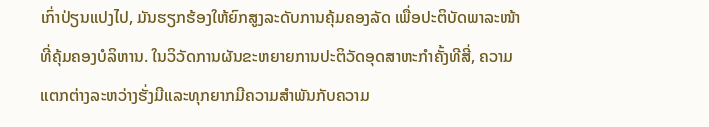ເກົ່າປ່ຽນແປງໄປ, ມັນຮຽກຮ້ອງໃຫ້ຍົກສູງລະດັບການຄຸ້ມຄອງລັດ ເພື່ອປະຕິບັດພາລະໜ້າທີ່ຄຸ້ມຄອງບໍລິຫານ. ໃນວິວັດການຜັນຂະຫຍາຍການປະຕິວັດອຸດສາຫະກຳຄັ້ງທີສີ່, ຄວາມແຕກຕ່າງລະຫວ່າງຮັ່ງມີແລະທຸກຍາກມີຄວາມສຳພັນກັບຄວາມ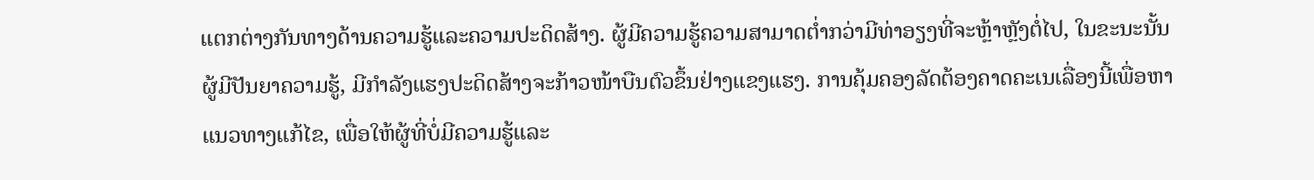ແຕກຕ່າງກັນທາງດ້ານຄວາມຮູ້ແລະຄວາມປະດິດສ້າງ. ຜູ້ມີຄວາມຮູ້ຄວາມສາມາດຕ່ຳກວ່າມີທ່າອຽງທີ່ຈະຫຼ້າຫຼັງຕໍ່ໄປ, ໃນຂະນະນັ້ນຜູ້ມີປັນຍາຄວາມຮູ້, ມີກຳລັງແຮງປະດິດສ້າງຈະກ້າວໜ້າບືນຕົວຂຶ້ນຢ່າງແຂງແຮງ. ການຄຸ້ມຄອງລັດຕ້ອງຄາດຄະເນເລື່ອງນີ້ເພື່ອຫາແນວທາງແກ້ໄຂ, ເພື່ອໃຫ້ຜູ້ທີ່ບໍ່ມີຄວາມຮູ້ແລະ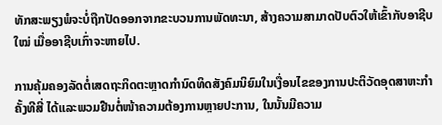ທັກສະພຽງພໍຈະບໍ່ຖືກປັດອອກຈາກຂະບວນການພັດທະນາ, ສ້າງຄວາມສາມາດປັບຕົວໃຫ້ເຂົ້າກັບອາຊີບໃໝ່ ເມື່ອອາຊີບເກົ່າຈະຫາຍໄປ.

ການຄຸ້ມຄອງລັດຕໍ່ເສດຖະກິດຕະຫຼາດກຳນົດທິດສັງຄົມນິຍົມໃນເງື່ອນໄຂຂອງການປະຕິວັດອຸດສາຫະກຳຄັ້ງທີສີ່ ໄດ້ແລະພວມຢືນຕໍ່ໜ້າຄວາມຕ້ອງການຫຼາຍປະການ, ໃນນັ້ນມີຄວາມ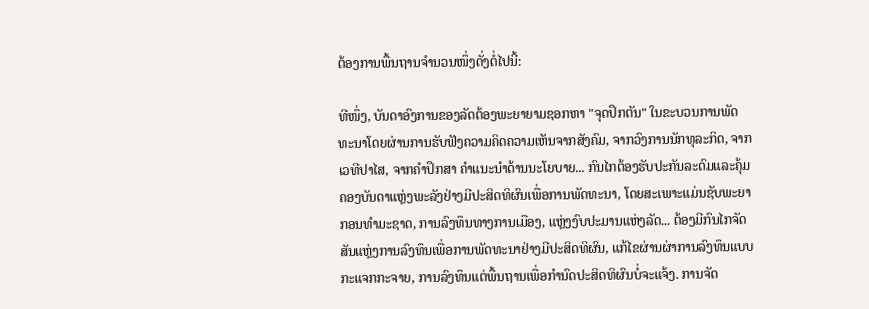ຕ້ອງການພື້ນຖານຈຳນວນໜຶ່ງດັ່ງຕໍ່ໄປນີ້:

ທີໜຶ່ງ, ບັນດາອົງການຂອງລັດຕ້ອງພະຍາຍາມຊອກຫາ "ຈຸດປຶກຕັນ" ໃນຂະບວນການພັດທະນາໂດຍຜ່ານການຮັບຟັງຄວາມຄິດຄວາມເຫັນຈາກສັງຄົມ, ຈາກວົງການນັກທຸລະກິດ, ຈາກເວທີປາໄສ, ຈາກຄຳປຶກສາ ຄຳແນະນຳດ້ານນະໂຍບາຍ... ກົນໄກຕ້ອງຮັບປະກັນລະດົມແລະຄຸ້ມຄອງບັນດາແຫຼ່ງພະລັງຢ່າງມີປະສິດທິຜົນເພື່ອການພັດທະນາ, ໂດຍສະເພາະແມ່ນຊັບພະຍາກອນທຳມະຊາດ, ການລົງທຶນທາງການເມືອງ, ແຫຼ່ງງົບປະມານແຫ່ງລັດ... ຕ້ອງມີກົນໄກຈັດສັນແຫຼ່ງການລົງທຶນເພື່ອການພັດທະນາຢ່າງມີປະສິດທິຜົນ, ແກ້ໄຂຜ່ານຜ່າການລົງທຶນແບບກະແຈກກະຈາຍ, ການລົງທຶນແຕ່ພື້ນຖານເພື່ອກຳນົດປະສິດທິຜົນບໍ່ຈະແຈ້ງ. ການຈັດ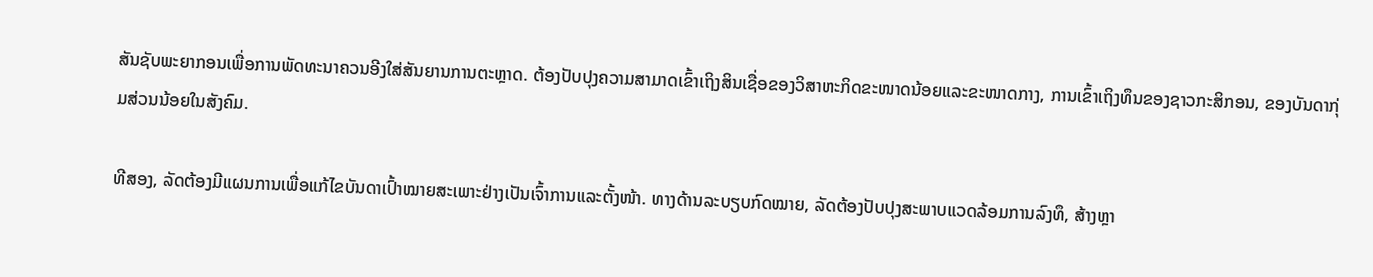ສັນຊັບພະຍາກອນເພື່ອການພັດທະນາຄວນອີງໃສ່ສັນຍານການຕະຫຼາດ. ຕ້ອງປັບປຸງຄວາມສາມາດເຂົ້າເຖິງສິນເຊື່ອຂອງວິສາຫະກິດຂະໜາດນ້ອຍແລະຂະໜາດກາງ, ການເຂົ້າເຖິງທຶນຂອງຊາວກະສິກອນ, ຂອງບັນດາກຸ່ມສ່ວນນ້ອຍໃນສັງຄົມ.

ທີສອງ, ລັດຕ້ອງມີແຜນການເພື່ອແກ້ໄຂບັນດາເປົ້າໝາຍສະເພາະຢ່າງເປັນເຈົ້າການແລະຕັ້ງໜ້າ. ທາງດ້ານລະບຽບກົດໝາຍ, ລັດຕ້ອງປັບປຸງສະພາບແວດລ້ອມການລົງທຶ, ສ້າງຫຼາ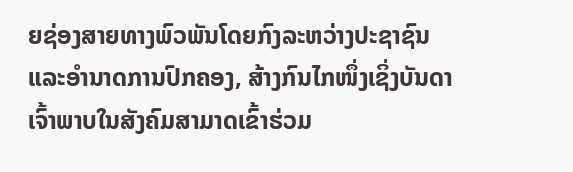ຍຊ່ອງສາຍທາງພົວພັນໂດຍກົງລະຫວ່າງປະຊາຊົນແລະອຳນາດການປົກຄອງ, ສ້າງກົນໄກໜຶ່ງເຊິ່ງບັນດາເຈົ້າພາບໃນສັງຄົມສາມາດເຂົ້າຮ່ວມ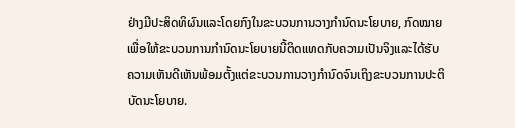ຢ່າງມີປະສິດທິຜົນແລະໂດຍກົງໃນຂະບວນການວາງກຳນົດນະໂຍບາຍ, ກົດໝາຍ ເພື່ອໃຫ້ຂະບວນການກຳນົດນະໂຍບາຍນີ້ຕິດແທດກັບຄວາມເປັນຈິງແລະໄດ້ຮັບຄວາມເຫັນດີເຫັນພ້ອມຕັ້ງແຕ່ຂະບວນການວາງກຳນົດຈົນເຖິງຂະບວນການປະຕິບັດນະໂຍບາຍ.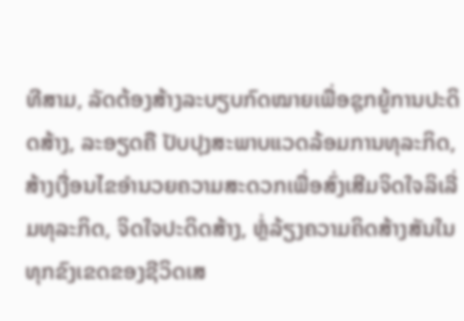ທີສາມ, ລັດຕ້ອງສ້າງລະບຽບກົດໝາຍເພື່ອຊຸກຍູ້ການປະດິດສ້າງ, ລະອຽດຄື ປັບປຸງສະພາບແວດລ້ອມການທຸລະກິດ, ສ້າງເງື່ອນໄຂອຳນວຍຄວາມສະດວກເພື່ອສົ່ງເສີມຈິດໃຈລິເລີ່ມທຸລະກິດ, ຈິດໃຈປະດິດສ້າງ, ຫຼໍ່ລ້ຽງຄວາມຄິດສ້າງສັນໃນທຸກຂົງເຂດຂອງຊີວິດເສ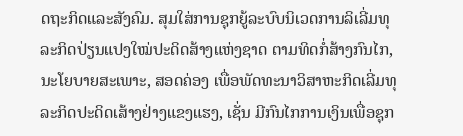ດຖະກິດແລະສັງຄົມ. ສຸມໃສ່ການຊຸກຍູ້ລະບົບນິເວດການລິເລີ່ມທຸລະກິດປ່ຽນແປງໃໝ່ປະດິດສ້າງແຫ່ງຊາດ ຕາມທິດກໍ່ສ້າງກົນໄກ, ນະໂຍບາຍສະເພາະ, ສອດຄ່ອງ ເພື່ອພັດທະນາວິສາຫະກິດເລີ່ມທຸລະກິດປະດິດເສ້າງຢ່າງແຂງແຮງ, ເຊັ່ນ ມີກົນໄກການເງິນເພື່ອຊຸກ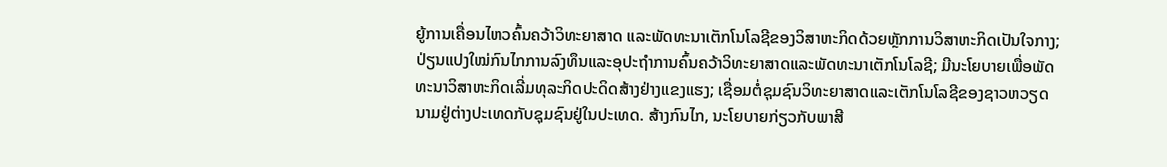ຍູ້ການເຄື່ອນໄຫວຄົ້ນຄວ້າວິທະຍາສາດ ແລະພັດທະນາເຕັກໂນໂລຊີຂອງວິສາຫະກິດດ້ວຍຫຼັກການວິສາຫະກິດເປັນໃຈກາງ; ປ່ຽນແປງໃໝ່ກົນໄກການລົງທຶນແລະອຸປະຖຳການຄົ້ນຄວ້າວິທະຍາສາດແລະພັດທະນາເຕັກໂນໂລຊີ; ມີນະໂຍບາຍເພື່ອພັດທະນາວິສາຫະກິດເລີ່ມທຸລະກິດປະດິດສ້າງຢ່າງແຂງແຮງ; ເຊື່ອມຕໍ່ຊຸມຊົນວິທະຍາສາດແລະເຕັກໂນໂລຊີຂອງຊາວຫວຽດນາມຢູ່ຕ່າງປະເທດກັບຊຸມຊົນຢູ່ໃນປະເທດ. ສ້າງກົນໄກ, ນະໂຍບາຍກ່ຽວກັບພາສີ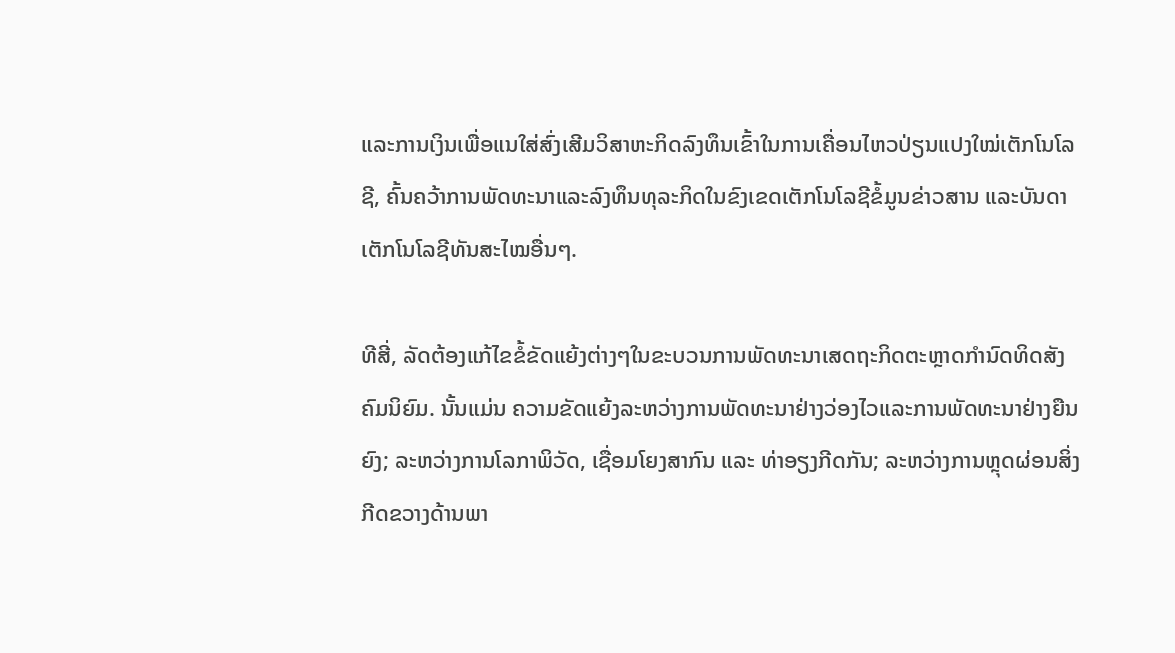ແລະການເງິນເພື່ອແນໃສ່ສົ່ງເສີມວິສາຫະກິດລົງທຶນເຂົ້າໃນການເຄື່ອນໄຫວປ່ຽນແປງໃໝ່ເຕັກໂນໂລຊີ, ຄົ້ນຄວ້າການພັດທະນາແລະລົງທຶນທຸລະກິດໃນຂົງເຂດເຕັກໂນໂລຊີຂໍ້ມູນຂ່າວສານ ແລະບັນດາເຕັກໂນໂລຊີທັນສະໄໝອື່ນໆ.

ທີສີ່, ລັດຕ້ອງແກ້ໄຂຂໍ້ຂັດແຍ້ງຕ່າງໆໃນຂະບວນການພັດທະນາເສດຖະກິດຕະຫຼາດກຳນົດທິດສັງຄົມນິຍົມ. ນັ້ນແມ່ນ ຄວາມຂັດແຍ້ງລະຫວ່າງການພັດທະນາຢ່າງວ່ອງໄວແລະການພັດທະນາຢ່າງຍືນຍົງ; ລະຫວ່າງການໂລກາພິວັດ, ເຊື່ອມໂຍງສາກົນ ແລະ ທ່າອຽງກີດກັນ; ລະຫວ່າງການຫຼຸດຜ່ອນສິ່ງກີດຂວາງດ້ານພາ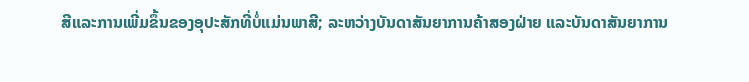ສີແລະການເພີ່ມຂຶ້ນຂອງອຸປະສັກທີ່ບໍ່ແມ່ນພາສີ; ລະຫວ່າງບັນດາສັນຍາການຄ້າສອງຝ່າຍ ແລະບັນດາສັນຍາການ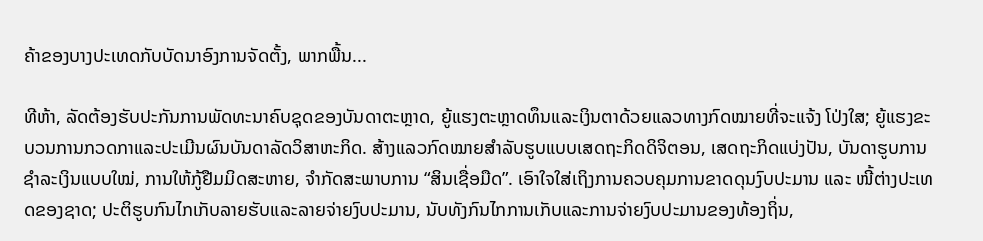ຄ້າຂອງບາງປະເທດກັບບັດນາອົງການຈັດຕັ້ງ, ພາກພື້ນ...

ທີຫ້າ, ລັດຕ້ອງຮັບປະກັນການພັດທະນາຄົບຊຸດຂອງບັນດາຕະຫຼາດ, ຍູ້ແຮງຕະຫຼາດທຶນແລະເງິນຕາດ້ວຍແລວທາງກົດໝາຍທີ່ຈະແຈ້ງ ໂປ່ງໃສ; ຍູ້ແຮງຂະບວນການກວດກາແລະປະເມີນຜົນບັນດາລັດວິສາຫະກິດ. ສ້າງແລວກົດໝາຍສຳລັບຮູບແບບເສດຖະກິດດິຈິຕອນ, ເສດຖະກິດແບ່ງປັນ, ບັນດາຮູບການຊຳລະເງິນແບບໃໝ່, ການໃຫ້ກູ້ຢືມມິດສະຫາຍ, ຈຳກັດສະພາບການ “ສິນເຊື່ອມືດ”. ເອົາໃຈໃສ່ເຖິງການຄວບຄຸມການຂາດດຸນງົບປະມານ ແລະ ໜີ້ຕ່າງປະເທດຂອງຊາດ; ປະຕິຮູບກົນໄກເກັບລາຍຮັບແລະລາຍຈ່າຍງົບປະມານ, ນັບທັງກົນໄກການເກັບແລະການຈ່າຍງົບປະມານຂອງທ້ອງຖິ່ນ,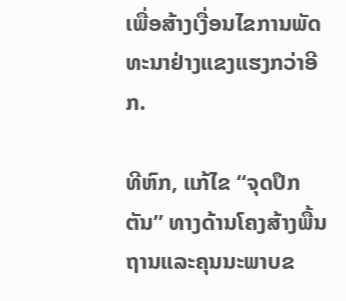ເພື່ອສ້າງເງື່ອນໄຂການພັດທະນາຢ່າງແຂງແຮງກວ່າອີກ.

ທີຫົກ, ແກ້ໄຂ “ຈຸດປຶກຕັນ” ທາງດ້ານໂຄງສ້າງພື້ນຖານແລະຄຸນນະພາບຂ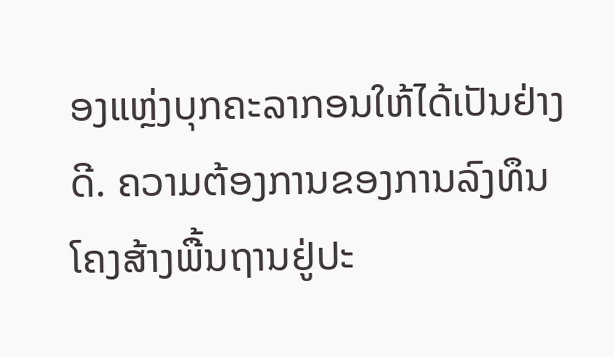ອງແຫຼ່ງບຸກຄະລາກອນໃຫ້ໄດ້ເປັນຢ່າງດີ. ຄວາມຕ້ອງການຂອງການລົງທຶນໂຄງສ້າງພື້ນຖານຢູ່ປະ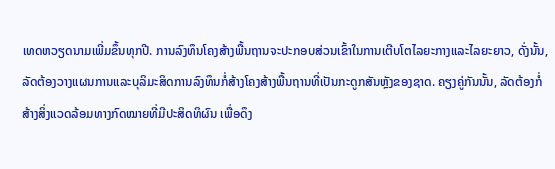ເທດຫວຽດນາມເພີ່ມຂຶ້ນທຸກປີ. ການລົງທຶນໂຄງສ້າງພື້ນຖານຈະປະກອບສ່ວນເຂົ້າໃນການເຕີບໂຕໄລຍະກາງແລະໄລຍະຍາວ, ດັ່ງນັ້ນ, ລັດຕ້ອງວາງແຜນການແລະບຸລິມະສິດການລົງທຶນກໍ່ສ້າງໂຄງສ້າງພື້ນຖານທີ່ເປັນກະດູກສັນຫຼັງຂອງຊາດ. ຄຽງຄູ່ກັນນັ້ນ, ລັດຕ້ອງກໍ່ສ້າງສິ່ງແວດລ້ອມທາງກົດໝາຍທີ່ມີປະສິດທິຜົນ ເພື່ອດຶງ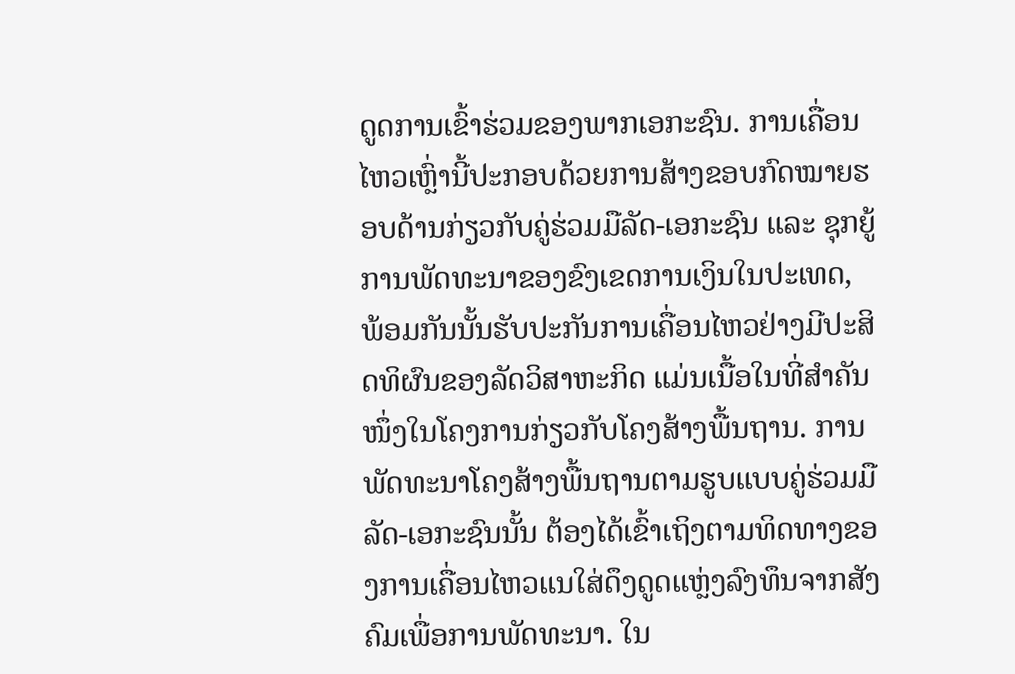ດູດການເຂົ້າຮ່ວມຂອງພາກເອກະຊົນ. ການເຄື່ອນໄຫວເຫຼົ່ານີ້ປະກອບດ້ວຍການສ້າງຂອບກົດໝາຍຮອບດ້ານກ່ຽວກັບຄູ່ຮ່ວມມືລັດ-ເອກະຊົນ ແລະ ຊຸກຍູ້ການພັດທະນາຂອງຂົງເຂດການເງິນໃນປະເທດ, ພ້ອມກັນນັ້ນຮັບປະກັນການເຄື່ອນໄຫວຢ່າງມີປະສິດທິຜົນຂອງລັດວິສາຫະກິດ ແມ່ນເນື້ອໃນທີ່ສຳຄັນໜຶ່ງໃນໂຄງການກ່ຽວກັບໂຄງສ້າງພື້ນຖານ. ການພັດທະນາໂຄງສ້າງພື້ນຖານຕາມຮູບແບບຄູ່ຮ່ວມມືລັດ-ເອກະຊົນນັ້ນ ຕ້ອງໄດ້ເຂົ້າເຖິງຕາມທິດທາງຂອງການເຄື່ອນໄຫວແນໃສ່ດຶງດູດແຫຼ່ງລົງທຶນຈາກສັງຄົມເພື່ອການພັດທະນາ. ໃນ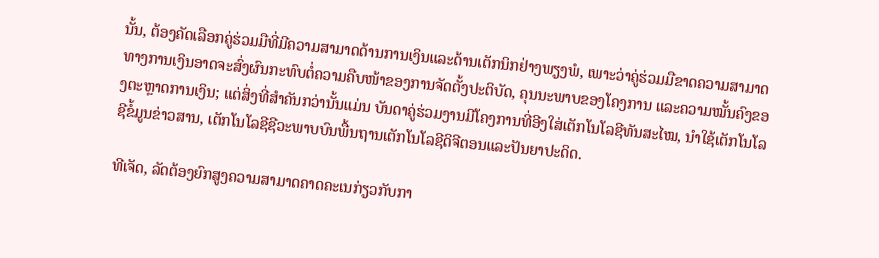ນັ້ນ, ຕ້ອງຄັດເລືອກຄູ່ຮ່ວມມືທີ່ມີຄວາມສາມາດດ້ານການເງິນແລະດ້ານເຕັກນິກຢ່າງພຽງພໍ, ເພາະວ່າຄູ່ຮ່ວມມືຂາດຄວາມສາມາດທາງການເງິນອາດຈະສົ່ງຜົນກະທົບຕໍ່ຄວາມຄືບໜ້າຂອງການຈັດຕັ້ງປະຕິບັດ, ຄຸນນະພາບຂອງໂຄງການ ແລະຄວາມໝັ້ນຄົງຂອງຕະຫຼາດການເງິນ; ແຕ່ສິ່ງທີ່ສຳຄັນກວ່ານັ້ນແມ່ນ ບັນດາຄູ່ຮ່ວມງານມີໂຄງການທີ່ອີງໃສ່ເຕັກໂນໂລຊີທັນສະໄໝ, ນຳໃຊ້ເຕັກໂນໂລຊີຂໍ້ມູນຂ່າວສານ, ເຕັກໂນໂລຊີຊີວະພາບບົນພື້ນຖານເຕັກໂນໂລຊີດິຈີຕອນແລະປັນຍາປະດິດ.

ທີເຈັດ, ລັດຕ້ອງຍົກສູງຄວາມສາມາດຄາດຄະເນກ່ຽວກັບກາ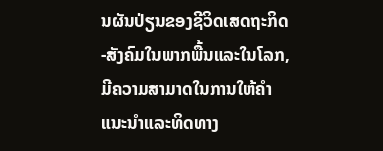ນຜັນປ່ຽນຂອງຊີວິດເສດຖະກິດ-ສັງຄົມໃນພາກພື້ນແລະໃນໂລກ, ມີຄວາມສາມາດໃນການໃຫ້ຄຳແນະນຳແລະທິດທາງ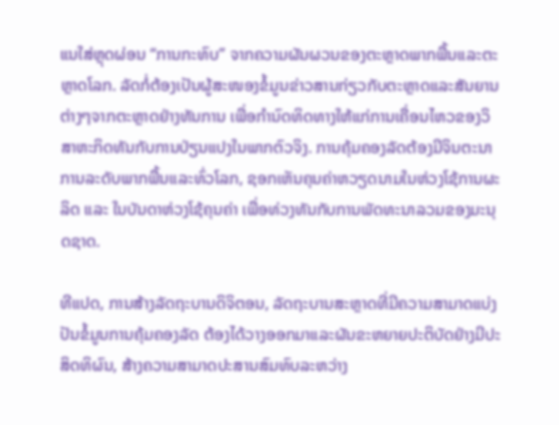ແນໃສ່ຫຼຸດຜ່ອນ “ການກະທົບ” ຈາກຄວາມຜັນຜວນຂອງຕະຫຼາດພາກພື້ນແລະຕະຫຼາດໂລກ. ລັດກໍ່ຕ້ອງເປັນຜູ້ສະໜອງຂໍ້ມູນຂ່າວສານກ່ຽວກັບຕະຫຼາດແລະສັນຍານຕ່າງໆຈາກຕະຫຼາດຢ່າງທັນການ ເພື່ອກຳນົດທິດທາງໃຫ້ແກ່ການເຄື່ອນໄຫວຂອງວິສາຫະກິດທັນກັບການປ່ຽນແປງໃນພາກຕົວຈິງ. ການຄຸ້ມຄອງລັດຕ້ອງມີຈິນຕະນາການລະດັບພາກພື້ນແລະທົ່ວໂລກ, ຊອກເຫັນຄຸນຄ່າຫວຽດນາມໃນຫ່ວງໂຊ້ການຜະລິດ ແລະ ໃນບັນດາຫ່ວງໂຊ້ຄຸນຄ່າ ເພື່ອທ່ວງທັນກັບການພັດທະນາລວມຂອງມະນຸດຊາດ.

ທີແປດ, ການສ້າງລັດຖະບານດິຈິຕອນ, ລັດຖະບານສະຫຼາດທີ່ມີຄວາມສາມາດແບ່ງປັນຂໍ້ມູນການຄຸ້ມຄອງລັດ ຕ້ອງໄດ້ວາງອອກມາແລະຜັນຂະຫຍາຍປະຕິບັດຢ່າງມີປະສິດທິຜົນ, ສ້າງຄວາມສາມາດປະສານສົມທົບລະຫວ່າງ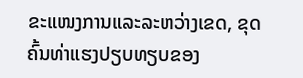ຂະແໜງການແລະລະຫວ່າງເຂດ, ຂຸດຄົ້ນທ່າແຮງປຽບທຽບຂອງ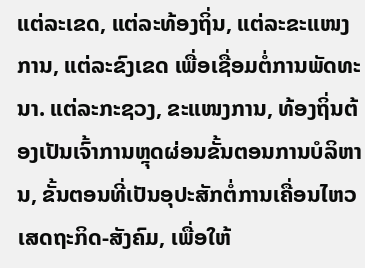ແຕ່ລະເຂດ, ແຕ່ລະທ້ອງຖິ່ນ, ແຕ່ລະຂະແໜງການ, ແຕ່ລະຂົງເຂດ ເພື່ອເຊື່ອມຕໍ່ການພັດທະນາ. ແຕ່ລະກະຊວງ, ຂະແໜງການ, ທ້ອງຖິ່ນຕ້ອງເປັນເຈົ້າການຫຼຸດຜ່ອນຂັ້ນຕອນການບໍລິຫານ, ຂັ້ນຕອນທີ່ເປັນອຸປະສັກຕໍ່ການເຄື່ອນໄຫວເສດຖະກິດ-ສັງຄົມ, ເພື່ອໃຫ້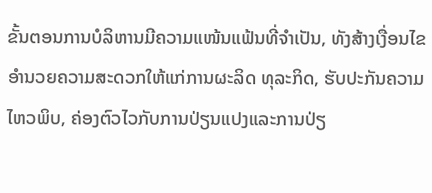ຂັ້ນຕອນການບໍລິຫານມີຄວາມແໜ້ນແຟ້ນທີ່ຈຳເປັນ, ທັງສ້າງເງື່ອນໄຂອຳນວຍຄວາມສະດວກໃຫ້ແກ່ການຜະລິດ ທຸລະກິດ, ຮັບປະກັນຄວາມໄຫວພິບ, ຄ່ອງຕົວໄວກັບການປ່ຽນແປງແລະການປ່ຽ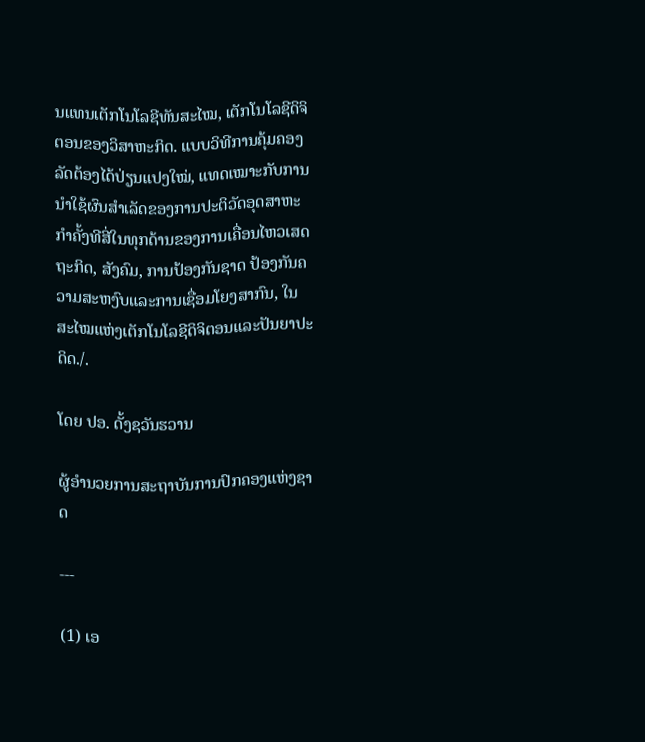ນແທນເຕັກໂນໂລຊີທັນສະໄໝ, ເຕັກໂນໂລຊີດິຈິຕອນຂອງວິສາຫະກິດ. ແບບວິທີການຄຸ້ມຄອງລັດຕ້ອງໄດ້ປ່ຽນແປງໃໝ່, ແທດເໝາະກັບການນຳໃຊ້ຜົນສຳເລັດຂອງການປະຕິວັດອຸດສາຫະກຳຄັ້ງທີສີ່ໃນທຸກດ້ານຂອງການເຄື່ອນໄຫວເສດຖະກິດ, ສັງຄົມ, ການປ້ອງກັນຊາດ ປ້ອງກັນຄວາມສະຫງົບແລະການເຊື່ອມໂຍງສາກົນ, ໃນສະໄໝແຫ່ງເຕັກໂນໂລຊີດິຈິຕອນແລະປັນຍາປະດິດ./.

ໂດຍ ປອ. ດັ້ງຊວັນຮວານ

ຜູ້ອຳນວຍການສະຖາບັນການປົກຄອງແຫ່ງຊາດ

---

(1) ເອ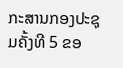ກະສານກອງປະຊຸມຄັ້ງທີ 5 ຂອ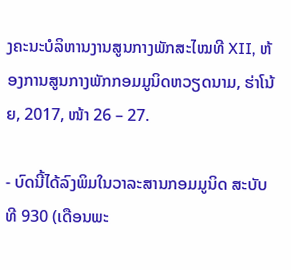ງຄະນະບໍລິຫານງານສູນກາງພັກສະໄໝທີ XII, ຫ້ອງການສູນກາງພັກກອມມູນິດຫວຽດນາມ, ຮ່າໂນ້ຍ, 2017, ໜ້າ 26 – 27.

- ບົດນີ້ໄດ້ລົງພິມໃນວາລະສານກອມມູນິດ ສະບັບທີ 930 (ເດືອນພະ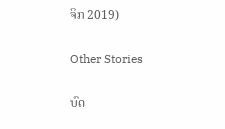ຈິກ 2019)

Other Stories

ບົດ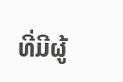ທີ່ມີຜູ້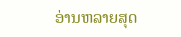ອ່ານຫລາຍສຸດ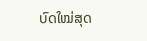ບົດໃໝ່ສຸດ